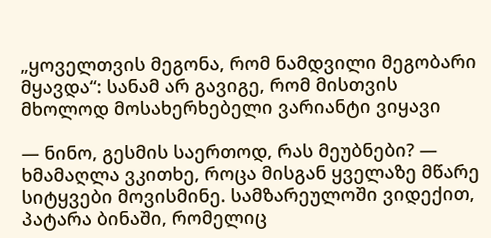„ყოველთვის მეგონა, რომ ნამდვილი მეგობარი მყავდა“: სანამ არ გავიგე, რომ მისთვის მხოლოდ მოსახერხებელი ვარიანტი ვიყავი

— ნინო, გესმის საერთოდ, რას მეუბნები? — ხმამაღლა ვკითხე, როცა მისგან ყველაზე მწარე სიტყვები მოვისმინე. სამზარეულოში ვიდექით, პატარა ბინაში, რომელიც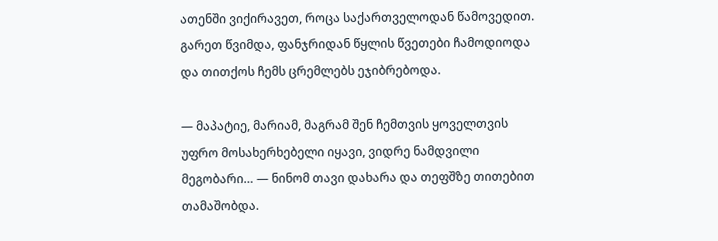ათენში ვიქირავეთ, როცა საქართველოდან წამოვედით. გარეთ წვიმდა, ფანჯრიდან წყლის წვეთები ჩამოდიოდა და თითქოს ჩემს ცრემლებს ეჯიბრებოდა.

— მაპატიე, მარიამ, მაგრამ შენ ჩემთვის ყოველთვის უფრო მოსახერხებელი იყავი, ვიდრე ნამდვილი მეგობარი… — ნინომ თავი დახარა და თეფშზე თითებით თამაშობდა.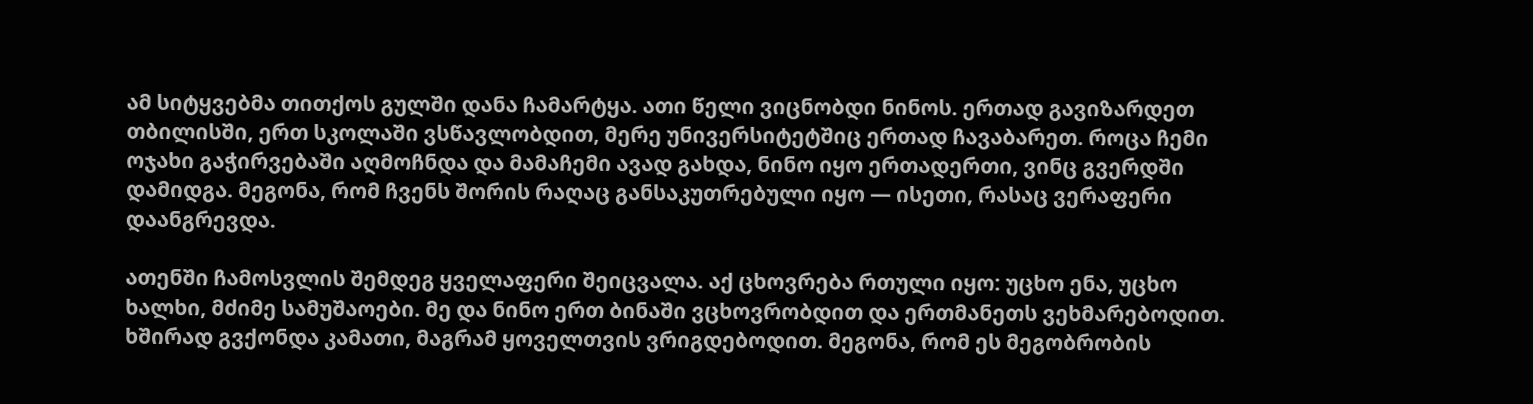ამ სიტყვებმა თითქოს გულში დანა ჩამარტყა. ათი წელი ვიცნობდი ნინოს. ერთად გავიზარდეთ თბილისში, ერთ სკოლაში ვსწავლობდით, მერე უნივერსიტეტშიც ერთად ჩავაბარეთ. როცა ჩემი ოჯახი გაჭირვებაში აღმოჩნდა და მამაჩემი ავად გახდა, ნინო იყო ერთადერთი, ვინც გვერდში დამიდგა. მეგონა, რომ ჩვენს შორის რაღაც განსაკუთრებული იყო — ისეთი, რასაც ვერაფერი დაანგრევდა.

ათენში ჩამოსვლის შემდეგ ყველაფერი შეიცვალა. აქ ცხოვრება რთული იყო: უცხო ენა, უცხო ხალხი, მძიმე სამუშაოები. მე და ნინო ერთ ბინაში ვცხოვრობდით და ერთმანეთს ვეხმარებოდით. ხშირად გვქონდა კამათი, მაგრამ ყოველთვის ვრიგდებოდით. მეგონა, რომ ეს მეგობრობის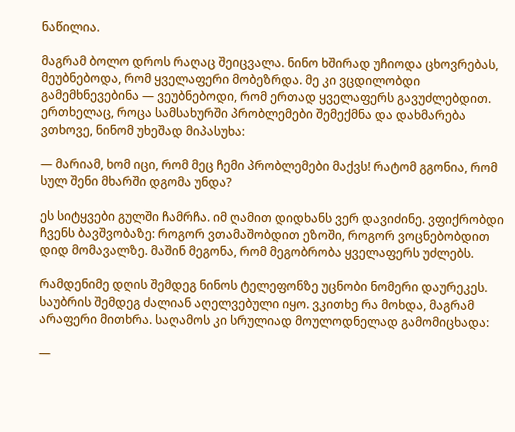ნაწილია.

მაგრამ ბოლო დროს რაღაც შეიცვალა. ნინო ხშირად უჩიოდა ცხოვრებას, მეუბნებოდა, რომ ყველაფერი მობეზრდა. მე კი ვცდილობდი გამემხნევებინა — ვეუბნებოდი, რომ ერთად ყველაფერს გავუძლებდით. ერთხელაც, როცა სამსახურში პრობლემები შემექმნა და დახმარება ვთხოვე, ნინომ უხეშად მიპასუხა:

— მარიამ, ხომ იცი, რომ მეც ჩემი პრობლემები მაქვს! რატომ გგონია, რომ სულ შენი მხარში დგომა უნდა?

ეს სიტყვები გულში ჩამრჩა. იმ ღამით დიდხანს ვერ დავიძინე. ვფიქრობდი ჩვენს ბავშვობაზე: როგორ ვთამაშობდით ეზოში, როგორ ვოცნებობდით დიდ მომავალზე. მაშინ მეგონა, რომ მეგობრობა ყველაფერს უძლებს.

რამდენიმე დღის შემდეგ ნინოს ტელეფონზე უცნობი ნომერი დაურეკეს. საუბრის შემდეგ ძალიან აღელვებული იყო. ვკითხე რა მოხდა, მაგრამ არაფერი მითხრა. საღამოს კი სრულიად მოულოდნელად გამომიცხადა:

—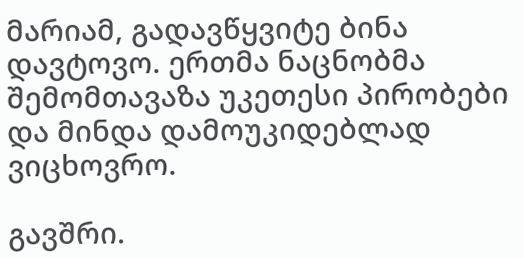მარიამ, გადავწყვიტე ბინა დავტოვო. ერთმა ნაცნობმა შემომთავაზა უკეთესი პირობები და მინდა დამოუკიდებლად ვიცხოვრო.

გავშრი.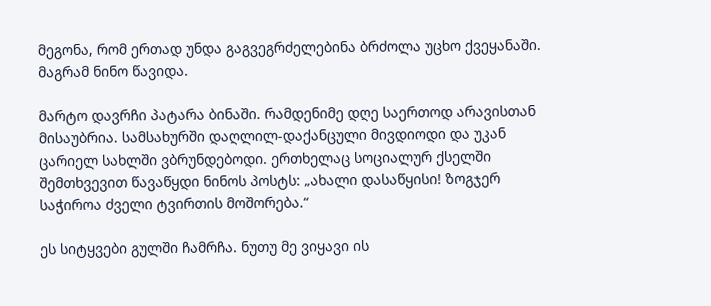მეგონა, რომ ერთად უნდა გაგვეგრძელებინა ბრძოლა უცხო ქვეყანაში. მაგრამ ნინო წავიდა.

მარტო დავრჩი პატარა ბინაში. რამდენიმე დღე საერთოდ არავისთან მისაუბრია. სამსახურში დაღლილ-დაქანცული მივდიოდი და უკან ცარიელ სახლში ვბრუნდებოდი. ერთხელაც სოციალურ ქსელში შემთხვევით წავაწყდი ნინოს პოსტს: „ახალი დასაწყისი! ზოგჯერ საჭიროა ძველი ტვირთის მოშორება.“

ეს სიტყვები გულში ჩამრჩა. ნუთუ მე ვიყავი ის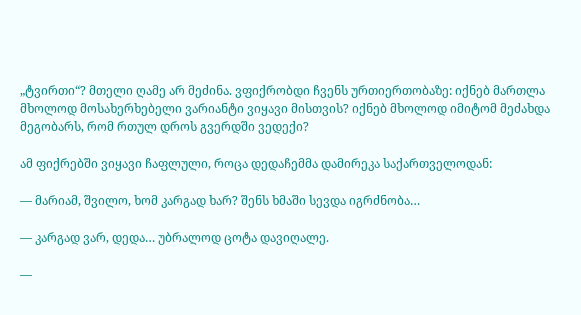„ტვირთი“? მთელი ღამე არ მეძინა. ვფიქრობდი ჩვენს ურთიერთობაზე: იქნებ მართლა მხოლოდ მოსახერხებელი ვარიანტი ვიყავი მისთვის? იქნებ მხოლოდ იმიტომ მეძახდა მეგობარს, რომ რთულ დროს გვერდში ვედექი?

ამ ფიქრებში ვიყავი ჩაფლული, როცა დედაჩემმა დამირეკა საქართველოდან:

— მარიამ, შვილო, ხომ კარგად ხარ? შენს ხმაში სევდა იგრძნობა…

— კარგად ვარ, დედა… უბრალოდ ცოტა დავიღალე.

—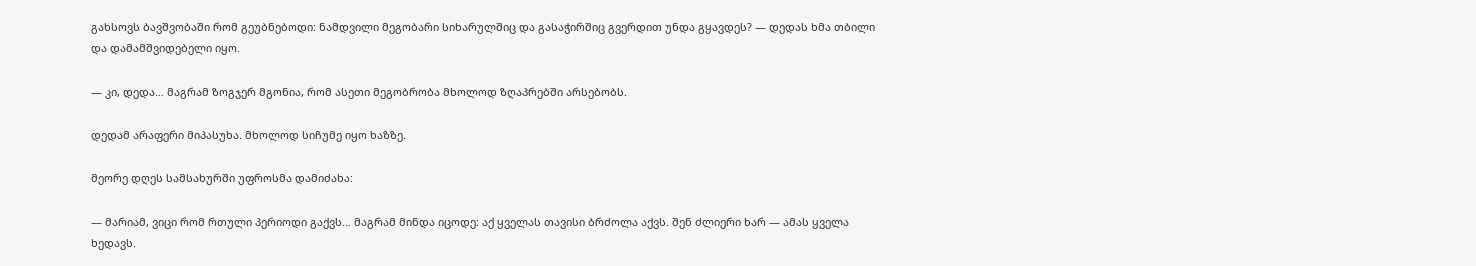გახსოვს ბავშვობაში რომ გეუბნებოდი: ნამდვილი მეგობარი სიხარულშიც და გასაჭირშიც გვერდით უნდა გყავდეს? — დედას ხმა თბილი და დამამშვიდებელი იყო.

— კი, დედა… მაგრამ ზოგჯერ მგონია, რომ ასეთი მეგობრობა მხოლოდ ზღაპრებში არსებობს.

დედამ არაფერი მიპასუხა. მხოლოდ სიჩუმე იყო ხაზზე.

მეორე დღეს სამსახურში უფროსმა დამიძახა:

— მარიამ, ვიცი რომ რთული პერიოდი გაქვს… მაგრამ მინდა იცოდე: აქ ყველას თავისი ბრძოლა აქვს. შენ ძლიერი ხარ — ამას ყველა ხედავს.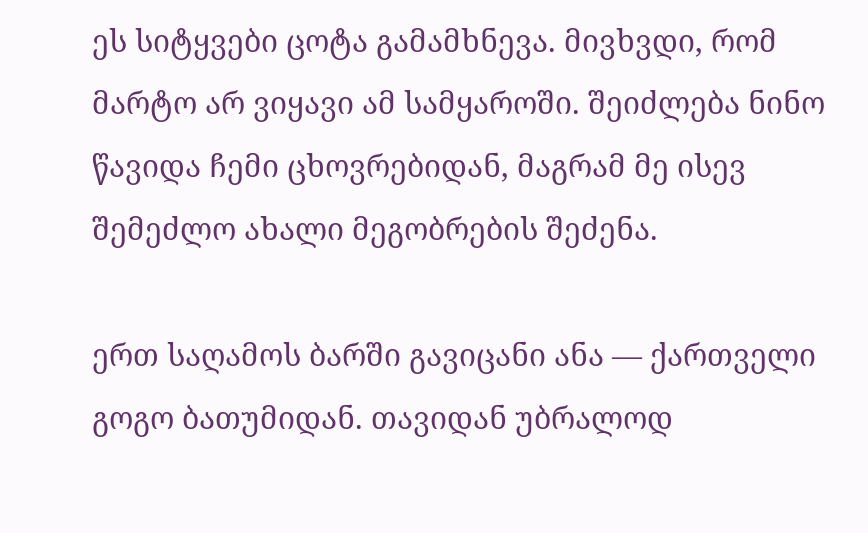ეს სიტყვები ცოტა გამამხნევა. მივხვდი, რომ მარტო არ ვიყავი ამ სამყაროში. შეიძლება ნინო წავიდა ჩემი ცხოვრებიდან, მაგრამ მე ისევ შემეძლო ახალი მეგობრების შეძენა.

ერთ საღამოს ბარში გავიცანი ანა — ქართველი გოგო ბათუმიდან. თავიდან უბრალოდ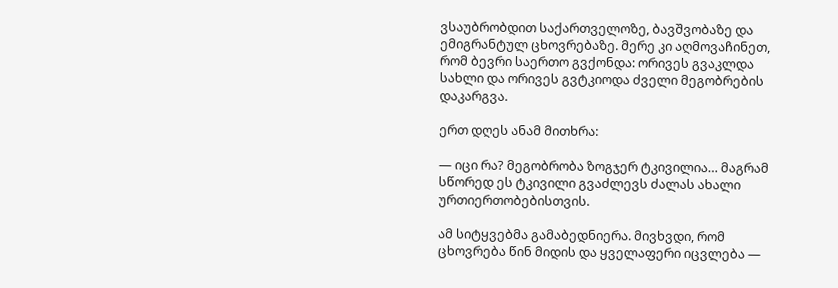ვსაუბრობდით საქართველოზე, ბავშვობაზე და ემიგრანტულ ცხოვრებაზე. მერე კი აღმოვაჩინეთ, რომ ბევრი საერთო გვქონდა: ორივეს გვაკლდა სახლი და ორივეს გვტკიოდა ძველი მეგობრების დაკარგვა.

ერთ დღეს ანამ მითხრა:

— იცი რა? მეგობრობა ზოგჯერ ტკივილია… მაგრამ სწორედ ეს ტკივილი გვაძლევს ძალას ახალი ურთიერთობებისთვის.

ამ სიტყვებმა გამაბედნიერა. მივხვდი, რომ ცხოვრება წინ მიდის და ყველაფერი იცვლება —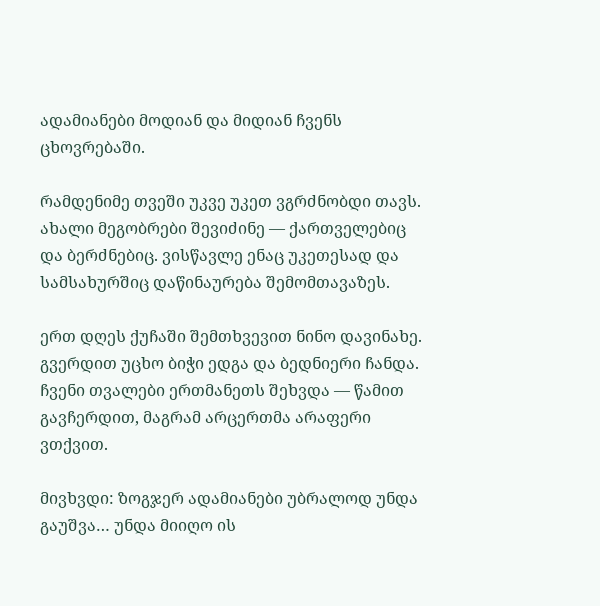ადამიანები მოდიან და მიდიან ჩვენს ცხოვრებაში.

რამდენიმე თვეში უკვე უკეთ ვგრძნობდი თავს. ახალი მეგობრები შევიძინე — ქართველებიც და ბერძნებიც. ვისწავლე ენაც უკეთესად და სამსახურშიც დაწინაურება შემომთავაზეს.

ერთ დღეს ქუჩაში შემთხვევით ნინო დავინახე. გვერდით უცხო ბიჭი ედგა და ბედნიერი ჩანდა. ჩვენი თვალები ერთმანეთს შეხვდა — წამით გავჩერდით, მაგრამ არცერთმა არაფერი ვთქვით.

მივხვდი: ზოგჯერ ადამიანები უბრალოდ უნდა გაუშვა… უნდა მიიღო ის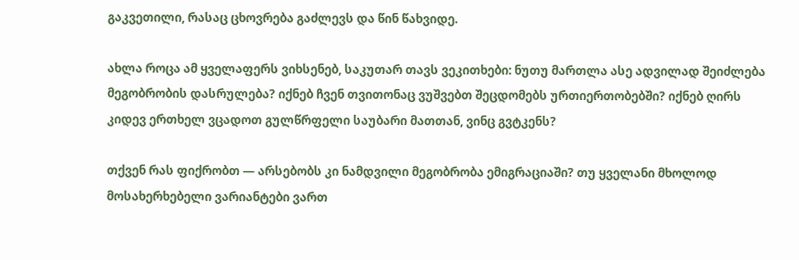გაკვეთილი, რასაც ცხოვრება გაძლევს და წინ წახვიდე.

ახლა როცა ამ ყველაფერს ვიხსენებ, საკუთარ თავს ვეკითხები: ნუთუ მართლა ასე ადვილად შეიძლება მეგობრობის დასრულება? იქნებ ჩვენ თვითონაც ვუშვებთ შეცდომებს ურთიერთობებში? იქნებ ღირს კიდევ ერთხელ ვცადოთ გულწრფელი საუბარი მათთან, ვინც გვტკენს?

თქვენ რას ფიქრობთ — არსებობს კი ნამდვილი მეგობრობა ემიგრაციაში? თუ ყველანი მხოლოდ მოსახერხებელი ვარიანტები ვართ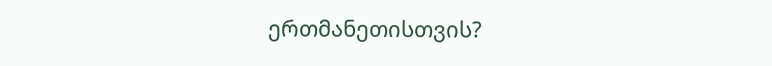ერთმანეთისთვის?